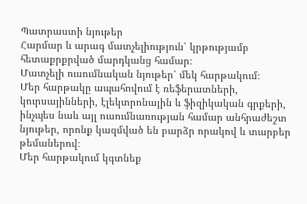Պատրաստի նյութեր
Հարմար և արագ մատչելիություն՝ կրթությամբ հետաքրքրված մարդկանց համար։
Մատչելի ուսումնական նյութեր՝ մեկ հարթակում։
Մեր հարթակը ապահովում է ռեֆերատների, կուրսայինների, էլեկտրոնային և ֆիզիկական գրքերի, ինչպես նաև այլ ուսումնառության համար անհրաժեշտ նյութեր, որոնք կազմված են բարձր որակով և տարբեր թեմաներով։
Մեր հարթակում կգտնեք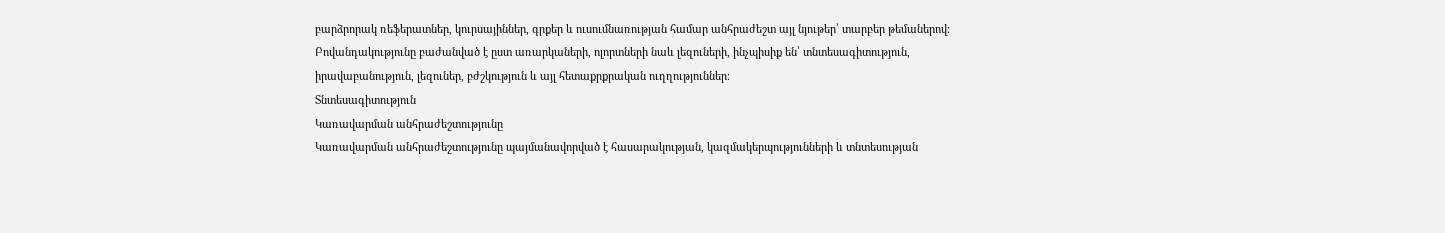բարձրորակ ռեֆերատներ, կուրսայիններ, գրքեր և ուսումնառության համար անհրաժեշտ այլ նյութեր՝ տարբեր թեմաներով։
Բովանդակությունը բաժանված է ըստ առարկաների, ոլորտների նաև լեզուների, ինչպիսիք են՝ տնտեսագիտություն, իրավաբանություն, լեզուներ, բժշկություն և այլ հետաքրքրական ուղղություններ։
Տնտեսագիտություն
Կառավարման անհրաժեշտությունը
Կառավարման անհրաժեշտությունը պայմանավորված է հասարակության, կազմակերպությունների և տնտեսության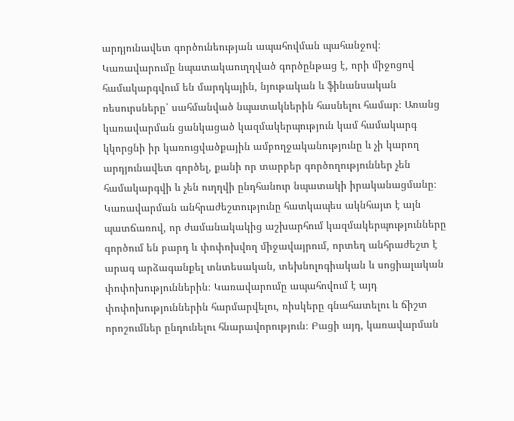արդյունավետ գործունեության ապահովման պահանջով։ Կառավարումը նպատակաուղղված գործընթաց է, որի միջոցով համակարգվում են մարդկային, նյութական և ֆինանսական ռեսուրսները՝ սահմանված նպատակներին հասնելու համար։ Առանց կառավարման ցանկացած կազմակերպություն կամ համակարգ կկորցնի իր կառուցվածքային ամբողջականությունը և չի կարող արդյունավետ գործել, քանի որ տարբեր գործողություններ չեն համակարգվի և չեն ուղղվի ընդհանուր նպատակի իրականացմանը։ Կառավարման անհրաժեշտությունը հատկապես ակնհայտ է այն պատճառով, որ ժամանակակից աշխարհում կազմակերպությունները գործում են բարդ և փոփոխվող միջավայրում, որտեղ անհրաժեշտ է արագ արձագանքել տնտեսական, տեխնոլոգիական և սոցիալական փոփոխություններին։ Կառավարումը ապահովում է այդ փոփոխություններին հարմարվելու, ռիսկերը գնահատելու և ճիշտ որոշումներ ընդունելու հնարավորություն։ Բացի այդ, կառավարման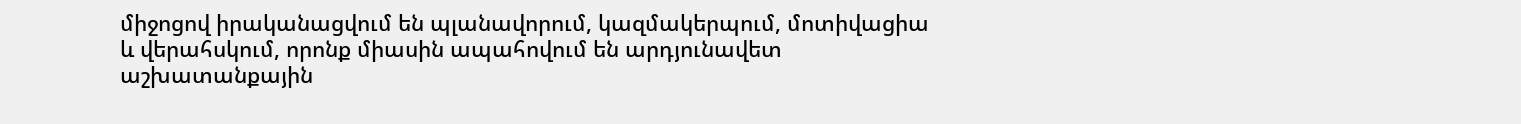միջոցով իրականացվում են պլանավորում, կազմակերպում, մոտիվացիա և վերահսկում, որոնք միասին ապահովում են արդյունավետ աշխատանքային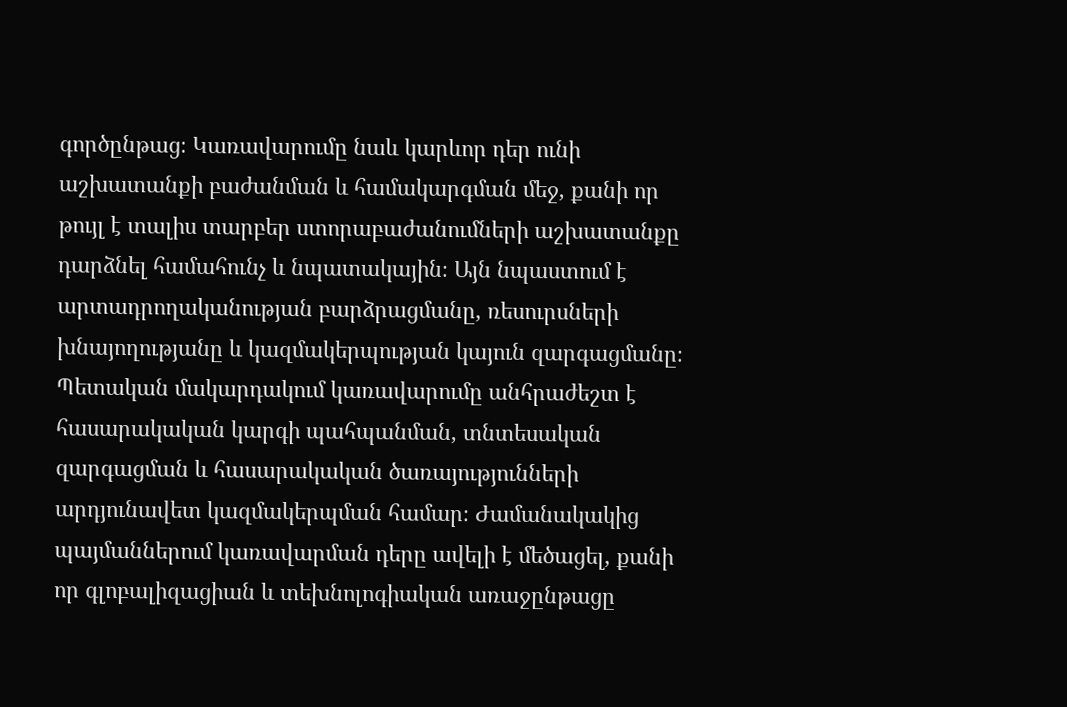գործընթաց։ Կառավարումը նաև կարևոր դեր ունի աշխատանքի բաժանման և համակարգման մեջ, քանի որ թույլ է տալիս տարբեր ստորաբաժանումների աշխատանքը դարձնել համահունչ և նպատակային։ Այն նպաստում է արտադրողականության բարձրացմանը, ռեսուրսների խնայողությանը և կազմակերպության կայուն զարգացմանը։ Պետական մակարդակում կառավարումը անհրաժեշտ է հասարակական կարգի պահպանման, տնտեսական զարգացման և հասարակական ծառայությունների արդյունավետ կազմակերպման համար։ Ժամանակակից պայմաններում կառավարման դերը ավելի է մեծացել, քանի որ գլոբալիզացիան և տեխնոլոգիական առաջընթացը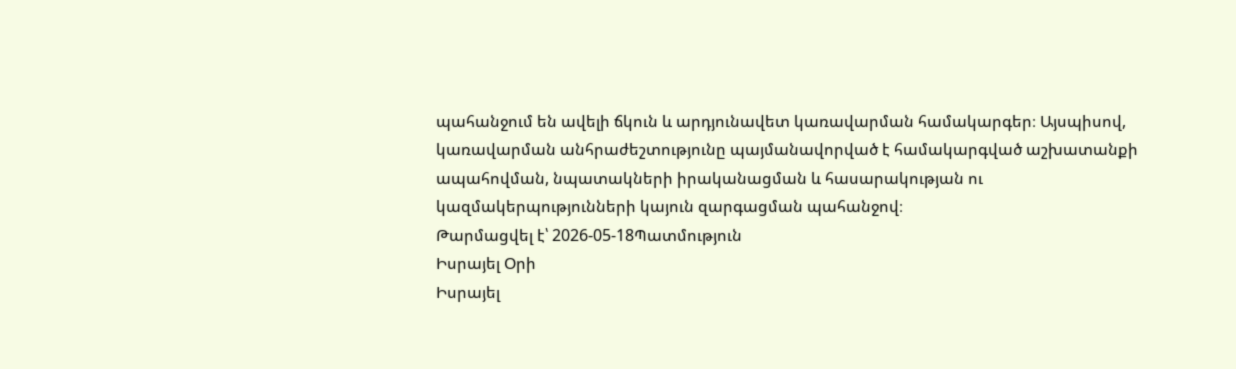պահանջում են ավելի ճկուն և արդյունավետ կառավարման համակարգեր։ Այսպիսով, կառավարման անհրաժեշտությունը պայմանավորված է համակարգված աշխատանքի ապահովման, նպատակների իրականացման և հասարակության ու կազմակերպությունների կայուն զարգացման պահանջով։
Թարմացվել է՝ 2026-05-18Պատմություն
Իսրայել Օրի
Իսրայել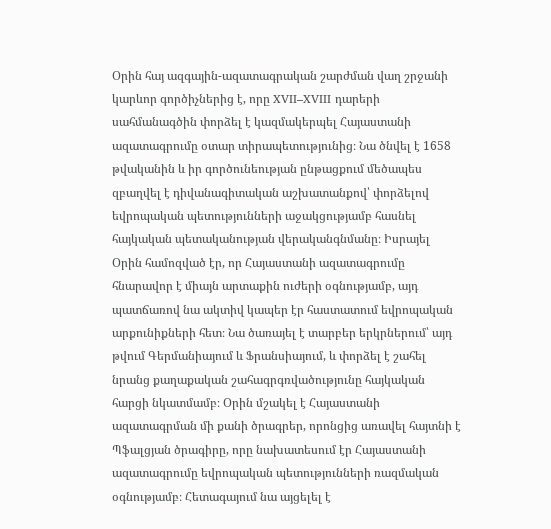Օրին հայ ազգային-ազատագրական շարժման վաղ շրջանի կարևոր գործիչներից է, որը XVII–XVIII դարերի սահմանագծին փորձել է կազմակերպել Հայաստանի ազատագրումը օտար տիրապետությունից։ Նա ծնվել է 1658 թվականին և իր գործունեության ընթացքում մեծապես զբաղվել է դիվանագիտական աշխատանքով՝ փորձելով եվրոպական պետությունների աջակցությամբ հասնել հայկական պետականության վերականգնմանը։ Իսրայել Օրին համոզված էր, որ Հայաստանի ազատագրումը հնարավոր է միայն արտաքին ուժերի օգնությամբ, այդ պատճառով նա ակտիվ կապեր էր հաստատում եվրոպական արքունիքների հետ։ Նա ծառայել է տարբեր երկրներում՝ այդ թվում Գերմանիայում և Ֆրանսիայում, և փորձել է շահել նրանց քաղաքական շահագրգռվածությունը հայկական հարցի նկատմամբ։ Օրին մշակել է Հայաստանի ազատագրման մի քանի ծրագրեր, որոնցից առավել հայտնի է Պֆալցյան ծրագիրը, որը նախատեսում էր Հայաստանի ազատագրումը եվրոպական պետությունների ռազմական օգնությամբ։ Հետագայում նա այցելել է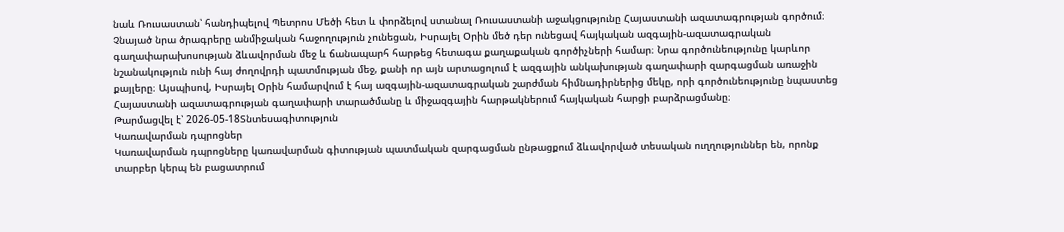նաև Ռուսաստան՝ հանդիպելով Պետրոս Մեծի հետ և փորձելով ստանալ Ռուսաստանի աջակցությունը Հայաստանի ազատագրության գործում։ Չնայած նրա ծրագրերը անմիջական հաջողություն չունեցան, Իսրայել Օրին մեծ դեր ունեցավ հայկական ազգային-ազատագրական գաղափարախոսության ձևավորման մեջ և ճանապարհ հարթեց հետագա քաղաքական գործիչների համար։ Նրա գործունեությունը կարևոր նշանակություն ունի հայ ժողովրդի պատմության մեջ, քանի որ այն արտացոլում է ազգային անկախության գաղափարի զարգացման առաջին քայլերը։ Այսպիսով, Իսրայել Օրին համարվում է հայ ազգային-ազատագրական շարժման հիմնադիրներից մեկը, որի գործունեությունը նպաստեց Հայաստանի ազատագրության գաղափարի տարածմանը և միջազգային հարթակներում հայկական հարցի բարձրացմանը։
Թարմացվել է՝ 2026-05-18Տնտեսագիտություն
Կառավարման դպրոցներ
Կառավարման դպրոցները կառավարման գիտության պատմական զարգացման ընթացքում ձևավորված տեսական ուղղություններ են, որոնք տարբեր կերպ են բացատրում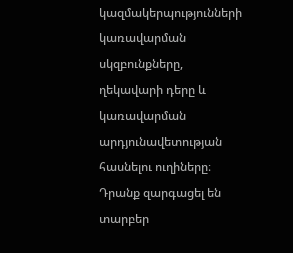կազմակերպությունների կառավարման սկզբունքները, ղեկավարի դերը և կառավարման արդյունավետության հասնելու ուղիները։ Դրանք զարգացել են տարբեր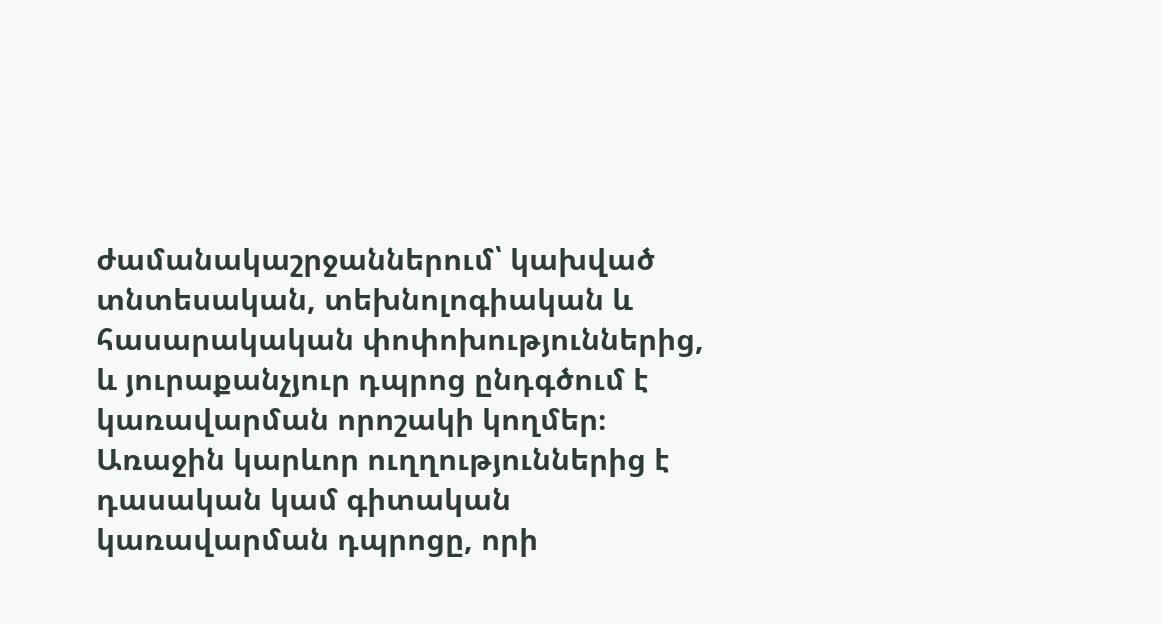ժամանակաշրջաններում՝ կախված տնտեսական, տեխնոլոգիական և հասարակական փոփոխություններից, և յուրաքանչյուր դպրոց ընդգծում է կառավարման որոշակի կողմեր։ Առաջին կարևոր ուղղություններից է դասական կամ գիտական կառավարման դպրոցը, որի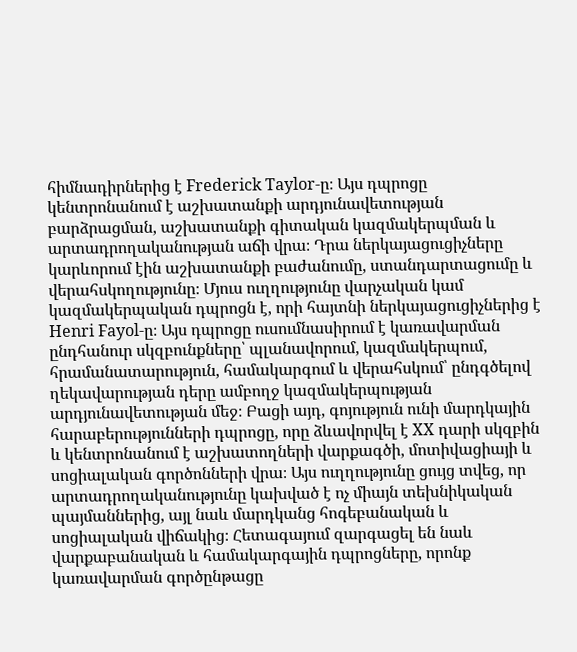հիմնադիրներից է Frederick Taylor-ը։ Այս դպրոցը կենտրոնանում է աշխատանքի արդյունավետության բարձրացման, աշխատանքի գիտական կազմակերպման և արտադրողականության աճի վրա։ Դրա ներկայացուցիչները կարևորում էին աշխատանքի բաժանումը, ստանդարտացումը և վերահսկողությունը։ Մյուս ուղղությունը վարչական կամ կազմակերպական դպրոցն է, որի հայտնի ներկայացուցիչներից է Henri Fayol-ը։ Այս դպրոցը ուսումնասիրում է կառավարման ընդհանուր սկզբունքները՝ պլանավորում, կազմակերպում, հրամանատարություն, համակարգում և վերահսկում՝ ընդգծելով ղեկավարության դերը ամբողջ կազմակերպության արդյունավետության մեջ։ Բացի այդ, գոյություն ունի մարդկային հարաբերությունների դպրոցը, որը ձևավորվել է XX դարի սկզբին և կենտրոնանում է աշխատողների վարքագծի, մոտիվացիայի և սոցիալական գործոնների վրա։ Այս ուղղությունը ցույց տվեց, որ արտադրողականությունը կախված է ոչ միայն տեխնիկական պայմաններից, այլ նաև մարդկանց հոգեբանական և սոցիալական վիճակից։ Հետագայում զարգացել են նաև վարքաբանական և համակարգային դպրոցները, որոնք կառավարման գործընթացը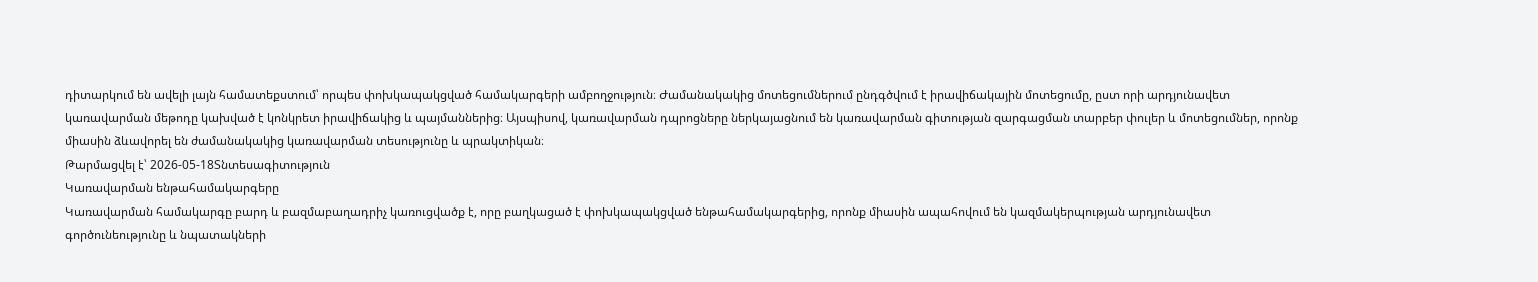դիտարկում են ավելի լայն համատեքստում՝ որպես փոխկապակցված համակարգերի ամբողջություն։ Ժամանակակից մոտեցումներում ընդգծվում է իրավիճակային մոտեցումը, ըստ որի արդյունավետ կառավարման մեթոդը կախված է կոնկրետ իրավիճակից և պայմաններից։ Այսպիսով, կառավարման դպրոցները ներկայացնում են կառավարման գիտության զարգացման տարբեր փուլեր և մոտեցումներ, որոնք միասին ձևավորել են ժամանակակից կառավարման տեսությունը և պրակտիկան։
Թարմացվել է՝ 2026-05-18Տնտեսագիտություն
Կառավարման ենթահամակարգերը
Կառավարման համակարգը բարդ և բազմաբաղադրիչ կառուցվածք է, որը բաղկացած է փոխկապակցված ենթահամակարգերից, որոնք միասին ապահովում են կազմակերպության արդյունավետ գործունեությունը և նպատակների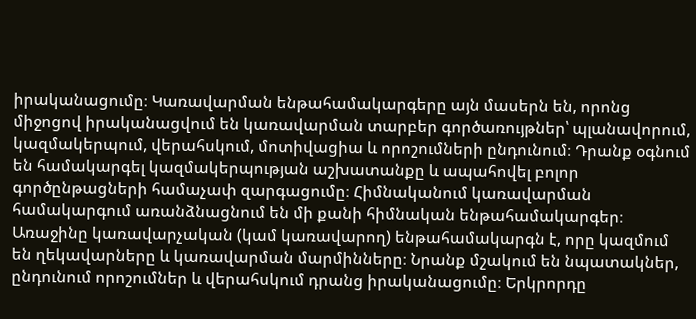իրականացումը։ Կառավարման ենթահամակարգերը այն մասերն են, որոնց միջոցով իրականացվում են կառավարման տարբեր գործառույթներ՝ պլանավորում, կազմակերպում, վերահսկում, մոտիվացիա և որոշումների ընդունում։ Դրանք օգնում են համակարգել կազմակերպության աշխատանքը և ապահովել բոլոր գործընթացների համաչափ զարգացումը։ Հիմնականում կառավարման համակարգում առանձնացնում են մի քանի հիմնական ենթահամակարգեր։ Առաջինը կառավարչական (կամ կառավարող) ենթահամակարգն է, որը կազմում են ղեկավարները և կառավարման մարմինները։ Նրանք մշակում են նպատակներ, ընդունում որոշումներ և վերահսկում դրանց իրականացումը։ Երկրորդը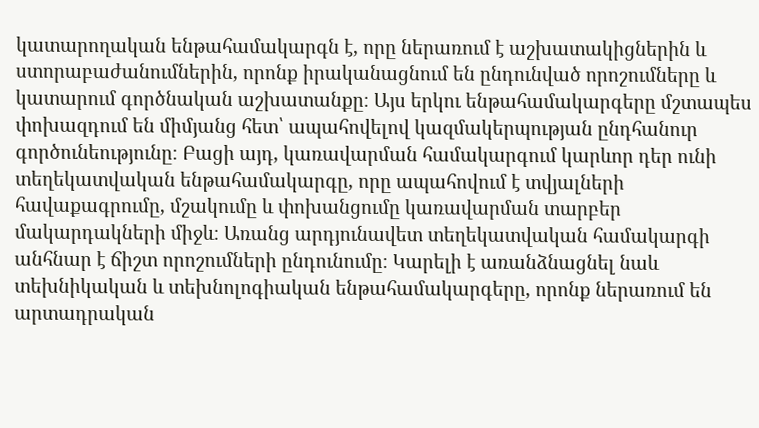կատարողական ենթահամակարգն է, որը ներառում է աշխատակիցներին և ստորաբաժանումներին, որոնք իրականացնում են ընդունված որոշումները և կատարում գործնական աշխատանքը։ Այս երկու ենթահամակարգերը մշտապես փոխազդում են միմյանց հետ՝ ապահովելով կազմակերպության ընդհանուր գործունեությունը։ Բացի այդ, կառավարման համակարգում կարևոր դեր ունի տեղեկատվական ենթահամակարգը, որը ապահովում է տվյալների հավաքագրումը, մշակումը և փոխանցումը կառավարման տարբեր մակարդակների միջև։ Առանց արդյունավետ տեղեկատվական համակարգի անհնար է ճիշտ որոշումների ընդունումը։ Կարելի է առանձնացնել նաև տեխնիկական և տեխնոլոգիական ենթահամակարգերը, որոնք ներառում են արտադրական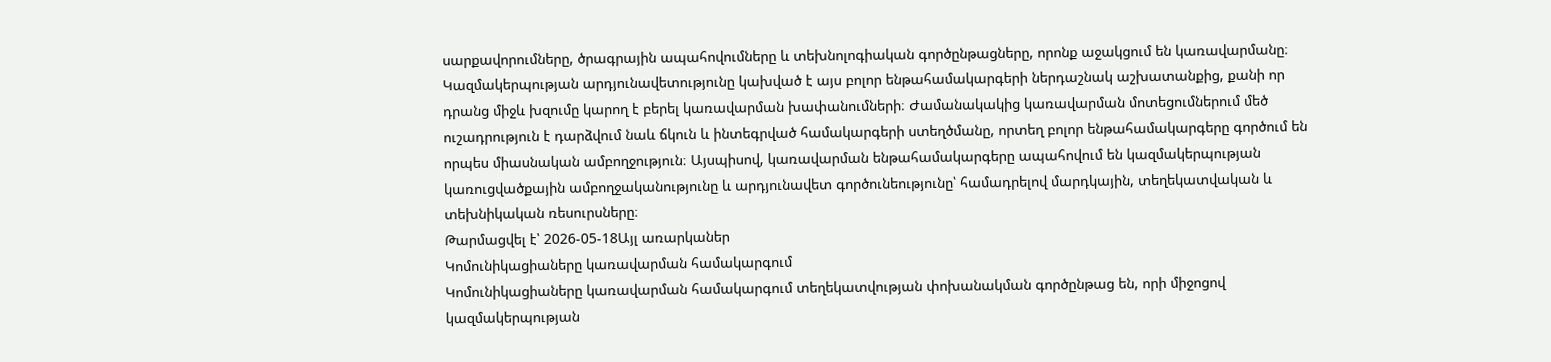սարքավորումները, ծրագրային ապահովումները և տեխնոլոգիական գործընթացները, որոնք աջակցում են կառավարմանը։ Կազմակերպության արդյունավետությունը կախված է այս բոլոր ենթահամակարգերի ներդաշնակ աշխատանքից, քանի որ դրանց միջև խզումը կարող է բերել կառավարման խափանումների։ Ժամանակակից կառավարման մոտեցումներում մեծ ուշադրություն է դարձվում նաև ճկուն և ինտեգրված համակարգերի ստեղծմանը, որտեղ բոլոր ենթահամակարգերը գործում են որպես միասնական ամբողջություն։ Այսպիսով, կառավարման ենթահամակարգերը ապահովում են կազմակերպության կառուցվածքային ամբողջականությունը և արդյունավետ գործունեությունը՝ համադրելով մարդկային, տեղեկատվական և տեխնիկական ռեսուրսները։
Թարմացվել է՝ 2026-05-18Այլ առարկաներ
Կոմունիկացիաները կառավարման համակարգում
Կոմունիկացիաները կառավարման համակարգում տեղեկատվության փոխանակման գործընթաց են, որի միջոցով կազմակերպության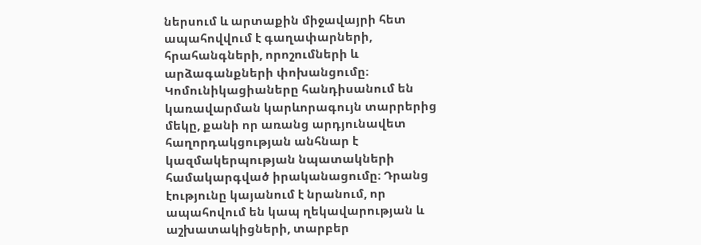ներսում և արտաքին միջավայրի հետ ապահովվում է գաղափարների, հրահանգների, որոշումների և արձագանքների փոխանցումը։ Կոմունիկացիաները հանդիսանում են կառավարման կարևորագույն տարրերից մեկը, քանի որ առանց արդյունավետ հաղորդակցության անհնար է կազմակերպության նպատակների համակարգված իրականացումը։ Դրանց էությունը կայանում է նրանում, որ ապահովում են կապ ղեկավարության և աշխատակիցների, տարբեր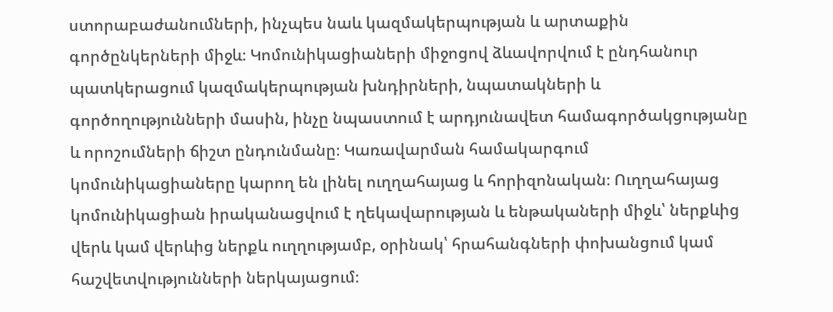ստորաբաժանումների, ինչպես նաև կազմակերպության և արտաքին գործընկերների միջև։ Կոմունիկացիաների միջոցով ձևավորվում է ընդհանուր պատկերացում կազմակերպության խնդիրների, նպատակների և գործողությունների մասին, ինչը նպաստում է արդյունավետ համագործակցությանը և որոշումների ճիշտ ընդունմանը։ Կառավարման համակարգում կոմունիկացիաները կարող են լինել ուղղահայաց և հորիզոնական։ Ուղղահայաց կոմունիկացիան իրականացվում է ղեկավարության և ենթակաների միջև՝ ներքևից վերև կամ վերևից ներքև ուղղությամբ, օրինակ՝ հրահանգների փոխանցում կամ հաշվետվությունների ներկայացում։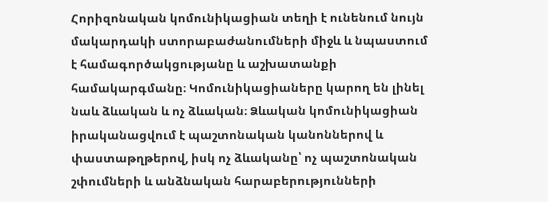Հորիզոնական կոմունիկացիան տեղի է ունենում նույն մակարդակի ստորաբաժանումների միջև և նպաստում է համագործակցությանը և աշխատանքի համակարգմանը։ Կոմունիկացիաները կարող են լինել նաև ձևական և ոչ ձևական։ Ձևական կոմունիկացիան իրականացվում է պաշտոնական կանոններով և փաստաթղթերով, իսկ ոչ ձևականը՝ ոչ պաշտոնական շփումների և անձնական հարաբերությունների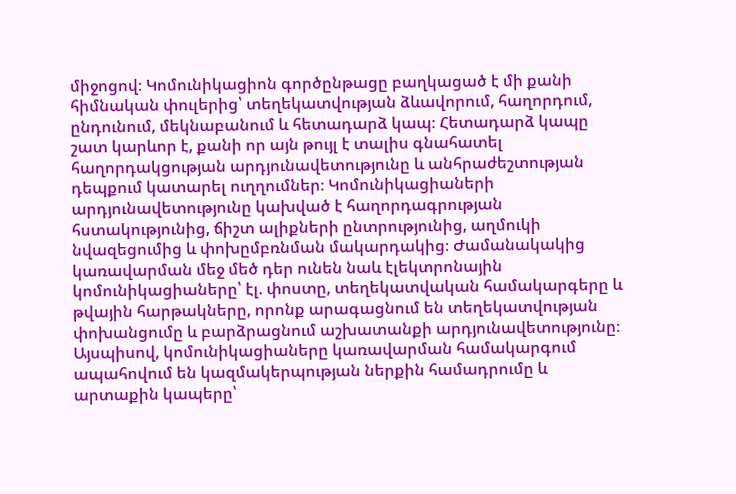միջոցով։ Կոմունիկացիոն գործընթացը բաղկացած է մի քանի հիմնական փուլերից՝ տեղեկատվության ձևավորում, հաղորդում, ընդունում, մեկնաբանում և հետադարձ կապ։ Հետադարձ կապը շատ կարևոր է, քանի որ այն թույլ է տալիս գնահատել հաղորդակցության արդյունավետությունը և անհրաժեշտության դեպքում կատարել ուղղումներ։ Կոմունիկացիաների արդյունավետությունը կախված է հաղորդագրության հստակությունից, ճիշտ ալիքների ընտրությունից, աղմուկի նվազեցումից և փոխըմբռնման մակարդակից։ Ժամանակակից կառավարման մեջ մեծ դեր ունեն նաև էլեկտրոնային կոմունիկացիաները՝ էլ. փոստը, տեղեկատվական համակարգերը և թվային հարթակները, որոնք արագացնում են տեղեկատվության փոխանցումը և բարձրացնում աշխատանքի արդյունավետությունը։ Այսպիսով, կոմունիկացիաները կառավարման համակարգում ապահովում են կազմակերպության ներքին համադրումը և արտաքին կապերը՝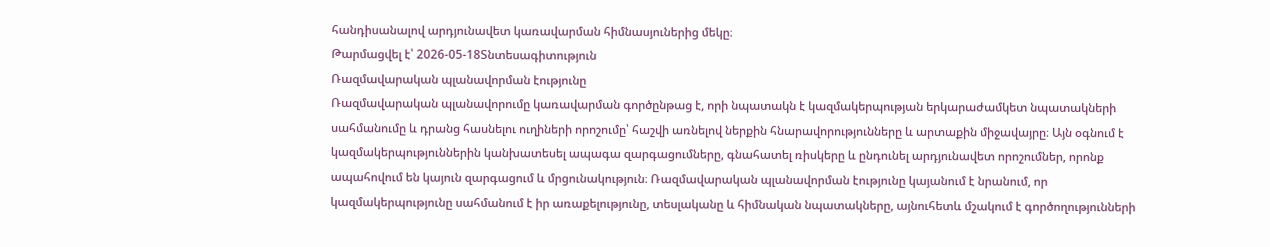հանդիսանալով արդյունավետ կառավարման հիմնասյուներից մեկը։
Թարմացվել է՝ 2026-05-18Տնտեսագիտություն
Ռազմավարական պլանավորման էությունը
Ռազմավարական պլանավորումը կառավարման գործընթաց է, որի նպատակն է կազմակերպության երկարաժամկետ նպատակների սահմանումը և դրանց հասնելու ուղիների որոշումը՝ հաշվի առնելով ներքին հնարավորությունները և արտաքին միջավայրը։ Այն օգնում է կազմակերպություններին կանխատեսել ապագա զարգացումները, գնահատել ռիսկերը և ընդունել արդյունավետ որոշումներ, որոնք ապահովում են կայուն զարգացում և մրցունակություն։ Ռազմավարական պլանավորման էությունը կայանում է նրանում, որ կազմակերպությունը սահմանում է իր առաքելությունը, տեսլականը և հիմնական նպատակները, այնուհետև մշակում է գործողությունների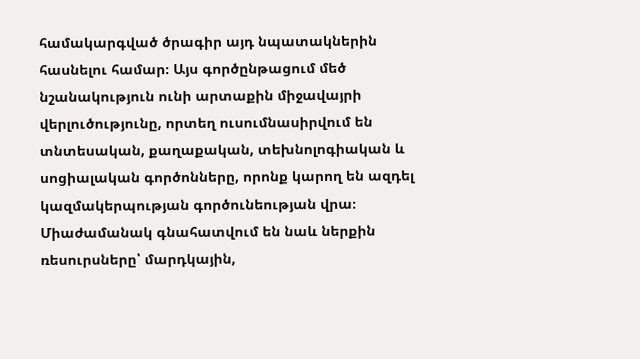համակարգված ծրագիր այդ նպատակներին հասնելու համար։ Այս գործընթացում մեծ նշանակություն ունի արտաքին միջավայրի վերլուծությունը, որտեղ ուսումնասիրվում են տնտեսական, քաղաքական, տեխնոլոգիական և սոցիալական գործոնները, որոնք կարող են ազդել կազմակերպության գործունեության վրա։ Միաժամանակ գնահատվում են նաև ներքին ռեսուրսները՝ մարդկային,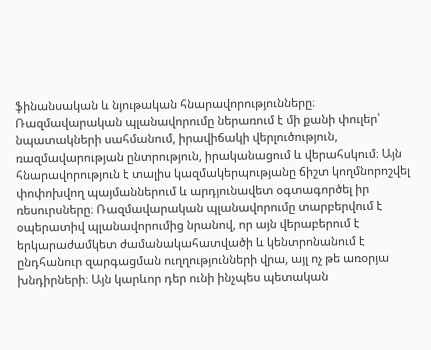ֆինանսական և նյութական հնարավորությունները։ Ռազմավարական պլանավորումը ներառում է մի քանի փուլեր՝ նպատակների սահմանում, իրավիճակի վերլուծություն, ռազմավարության ընտրություն, իրականացում և վերահսկում։ Այն հնարավորություն է տալիս կազմակերպությանը ճիշտ կողմնորոշվել փոփոխվող պայմաններում և արդյունավետ օգտագործել իր ռեսուրսները։ Ռազմավարական պլանավորումը տարբերվում է օպերատիվ պլանավորումից նրանով, որ այն վերաբերում է երկարաժամկետ ժամանակահատվածի և կենտրոնանում է ընդհանուր զարգացման ուղղությունների վրա, այլ ոչ թե առօրյա խնդիրների։ Այն կարևոր դեր ունի ինչպես պետական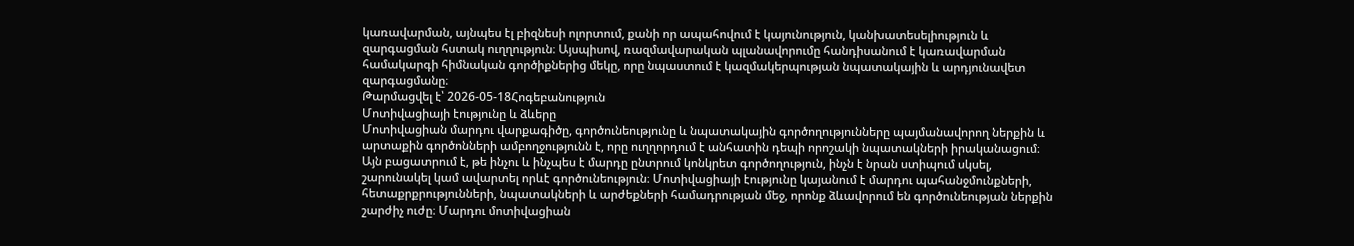կառավարման, այնպես էլ բիզնեսի ոլորտում, քանի որ ապահովում է կայունություն, կանխատեսելիություն և զարգացման հստակ ուղղություն։ Այսպիսով, ռազմավարական պլանավորումը հանդիսանում է կառավարման համակարգի հիմնական գործիքներից մեկը, որը նպաստում է կազմակերպության նպատակային և արդյունավետ զարգացմանը։
Թարմացվել է՝ 2026-05-18Հոգեբանություն
Մոտիվացիայի էությունը և ձևերը
Մոտիվացիան մարդու վարքագիծը, գործունեությունը և նպատակային գործողությունները պայմանավորող ներքին և արտաքին գործոնների ամբողջությունն է, որը ուղղորդում է անհատին դեպի որոշակի նպատակների իրականացում։ Այն բացատրում է, թե ինչու և ինչպես է մարդը ընտրում կոնկրետ գործողություն, ինչն է նրան ստիպում սկսել, շարունակել կամ ավարտել որևէ գործունեություն։ Մոտիվացիայի էությունը կայանում է մարդու պահանջմունքների, հետաքրքրությունների, նպատակների և արժեքների համադրության մեջ, որոնք ձևավորում են գործունեության ներքին շարժիչ ուժը։ Մարդու մոտիվացիան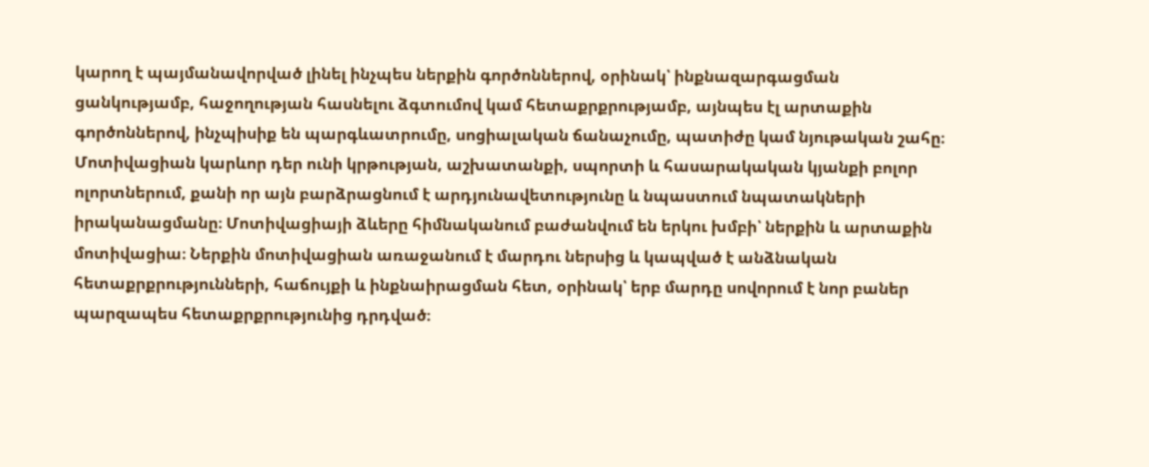կարող է պայմանավորված լինել ինչպես ներքին գործոններով, օրինակ՝ ինքնազարգացման ցանկությամբ, հաջողության հասնելու ձգտումով կամ հետաքրքրությամբ, այնպես էլ արտաքին գործոններով, ինչպիսիք են պարգևատրումը, սոցիալական ճանաչումը, պատիժը կամ նյութական շահը։ Մոտիվացիան կարևոր դեր ունի կրթության, աշխատանքի, սպորտի և հասարակական կյանքի բոլոր ոլորտներում, քանի որ այն բարձրացնում է արդյունավետությունը և նպաստում նպատակների իրականացմանը։ Մոտիվացիայի ձևերը հիմնականում բաժանվում են երկու խմբի՝ ներքին և արտաքին մոտիվացիա։ Ներքին մոտիվացիան առաջանում է մարդու ներսից և կապված է անձնական հետաքրքրությունների, հաճույքի և ինքնաիրացման հետ, օրինակ՝ երբ մարդը սովորում է նոր բաներ պարզապես հետաքրքրությունից դրդված։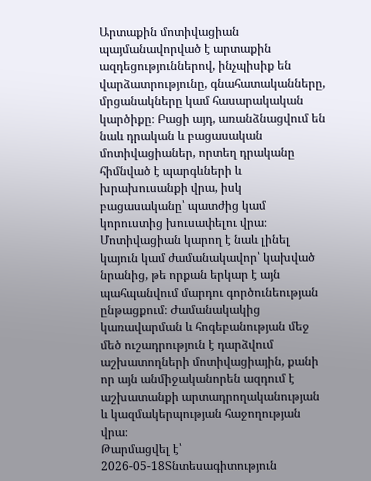Արտաքին մոտիվացիան պայմանավորված է արտաքին ազդեցություններով, ինչպիսիք են վարձատրությունը, գնահատականները, մրցանակները կամ հասարակական կարծիքը։ Բացի այդ, առանձնացվում են նաև դրական և բացասական մոտիվացիաներ, որտեղ դրականը հիմնված է պարգևների և խրախուսանքի վրա, իսկ բացասականը՝ պատժից կամ կորուստից խուսափելու վրա։ Մոտիվացիան կարող է նաև լինել կայուն կամ ժամանակավոր՝ կախված նրանից, թե որքան երկար է այն պահպանվում մարդու գործունեության ընթացքում։ Ժամանակակից կառավարման և հոգեբանության մեջ մեծ ուշադրություն է դարձվում աշխատողների մոտիվացիային, քանի որ այն անմիջականորեն ազդում է աշխատանքի արտադրողականության և կազմակերպության հաջողության վրա։
Թարմացվել է՝ 2026-05-18Տնտեսագիտություն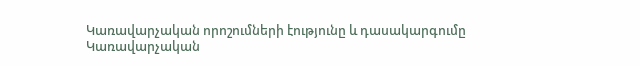Կառավարչական որոշումների էությունը և դասակարգումը
Կառավարչական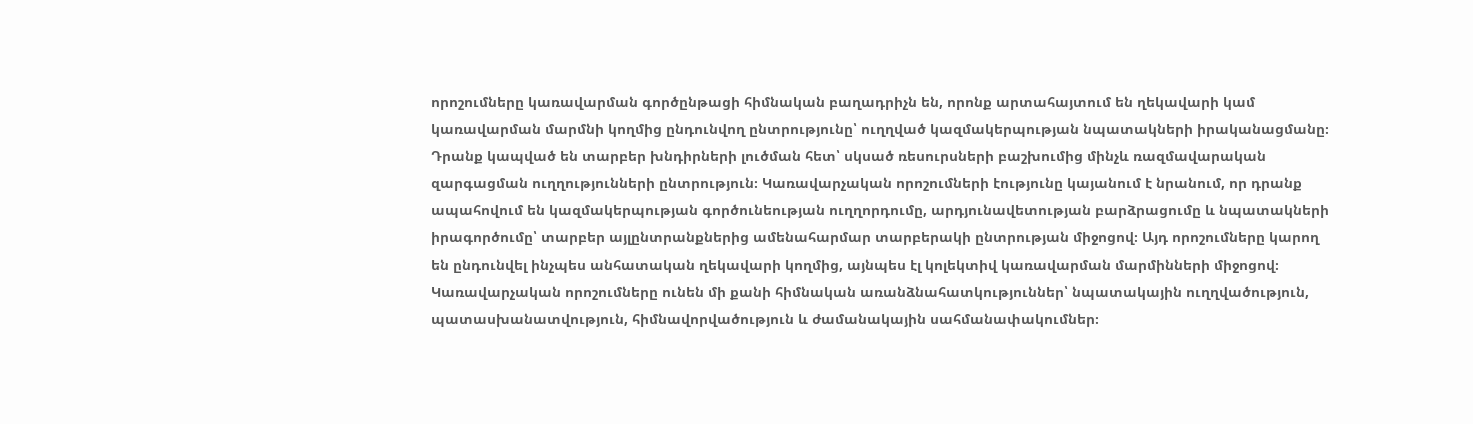որոշումները կառավարման գործընթացի հիմնական բաղադրիչն են, որոնք արտահայտում են ղեկավարի կամ կառավարման մարմնի կողմից ընդունվող ընտրությունը՝ ուղղված կազմակերպության նպատակների իրականացմանը։ Դրանք կապված են տարբեր խնդիրների լուծման հետ՝ սկսած ռեսուրսների բաշխումից մինչև ռազմավարական զարգացման ուղղությունների ընտրություն։ Կառավարչական որոշումների էությունը կայանում է նրանում, որ դրանք ապահովում են կազմակերպության գործունեության ուղղորդումը, արդյունավետության բարձրացումը և նպատակների իրագործումը՝ տարբեր այլընտրանքներից ամենահարմար տարբերակի ընտրության միջոցով։ Այդ որոշումները կարող են ընդունվել ինչպես անհատական ղեկավարի կողմից, այնպես էլ կոլեկտիվ կառավարման մարմինների միջոցով։ Կառավարչական որոշումները ունեն մի քանի հիմնական առանձնահատկություններ՝ նպատակային ուղղվածություն, պատասխանատվություն, հիմնավորվածություն և ժամանակային սահմանափակումներ։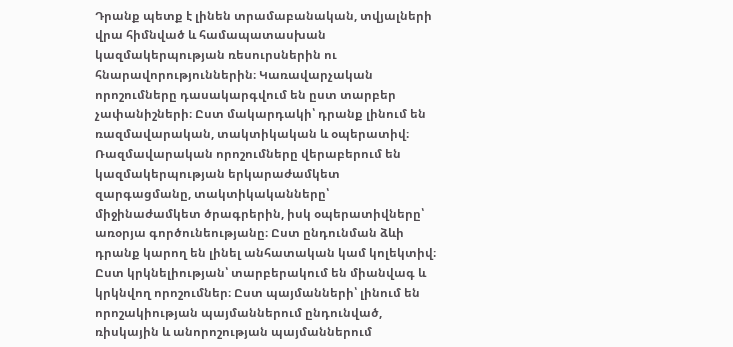Դրանք պետք է լինեն տրամաբանական, տվյալների վրա հիմնված և համապատասխան կազմակերպության ռեսուրսներին ու հնարավորություններին։ Կառավարչական որոշումները դասակարգվում են ըստ տարբեր չափանիշների։ Ըստ մակարդակի՝ դրանք լինում են ռազմավարական, տակտիկական և օպերատիվ։ Ռազմավարական որոշումները վերաբերում են կազմակերպության երկարաժամկետ զարգացմանը, տակտիկականները՝ միջինաժամկետ ծրագրերին, իսկ օպերատիվները՝ առօրյա գործունեությանը։ Ըստ ընդունման ձևի դրանք կարող են լինել անհատական կամ կոլեկտիվ։ Ըստ կրկնելիության՝ տարբերակում են միանվագ և կրկնվող որոշումներ։ Ըստ պայմանների՝ լինում են որոշակիության պայմաններում ընդունված, ռիսկային և անորոշության պայմաններում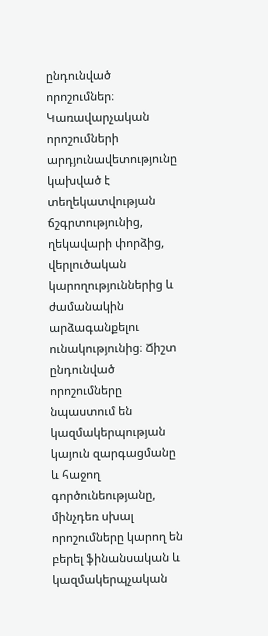ընդունված որոշումներ։ Կառավարչական որոշումների արդյունավետությունը կախված է տեղեկատվության ճշգրտությունից, ղեկավարի փորձից, վերլուծական կարողություններից և ժամանակին արձագանքելու ունակությունից։ Ճիշտ ընդունված որոշումները նպաստում են կազմակերպության կայուն զարգացմանը և հաջող գործունեությանը, մինչդեռ սխալ որոշումները կարող են բերել ֆինանսական և կազմակերպչական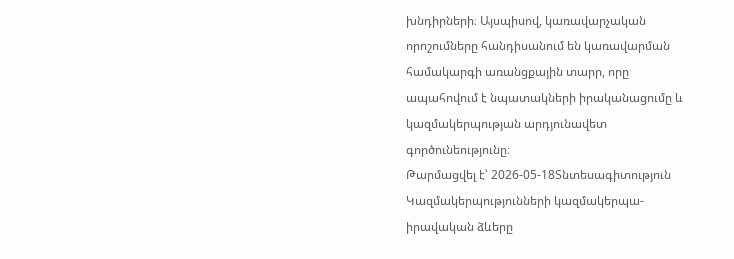խնդիրների։ Այսպիսով, կառավարչական որոշումները հանդիսանում են կառավարման համակարգի առանցքային տարր, որը ապահովում է նպատակների իրականացումը և կազմակերպության արդյունավետ գործունեությունը։
Թարմացվել է՝ 2026-05-18Տնտեսագիտություն
Կազմակերպությունների կազմակերպա-իրավական ձևերը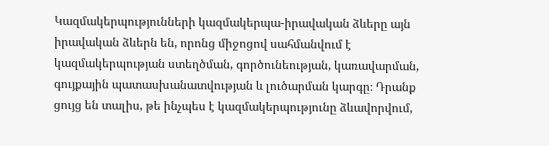Կազմակերպությունների կազմակերպա-իրավական ձևերը այն իրավական ձևերն են, որոնց միջոցով սահմանվում է կազմակերպության ստեղծման, գործունեության, կառավարման, գույքային պատասխանատվության և լուծարման կարգը։ Դրանք ցույց են տալիս, թե ինչպես է կազմակերպությունը ձևավորվում,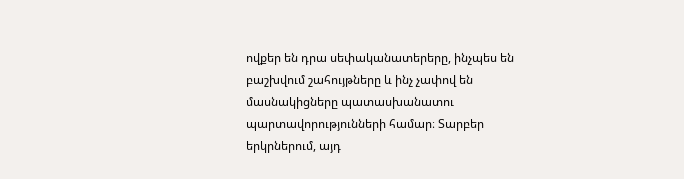ովքեր են դրա սեփականատերերը, ինչպես են բաշխվում շահույթները և ինչ չափով են մասնակիցները պատասխանատու պարտավորությունների համար։ Տարբեր երկրներում, այդ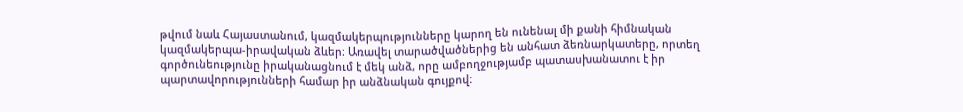թվում նաև Հայաստանում, կազմակերպությունները կարող են ունենալ մի քանի հիմնական կազմակերպա-իրավական ձևեր։ Առավել տարածվածներից են անհատ ձեռնարկատերը, որտեղ գործունեությունը իրականացնում է մեկ անձ, որը ամբողջությամբ պատասխանատու է իր պարտավորությունների համար իր անձնական գույքով։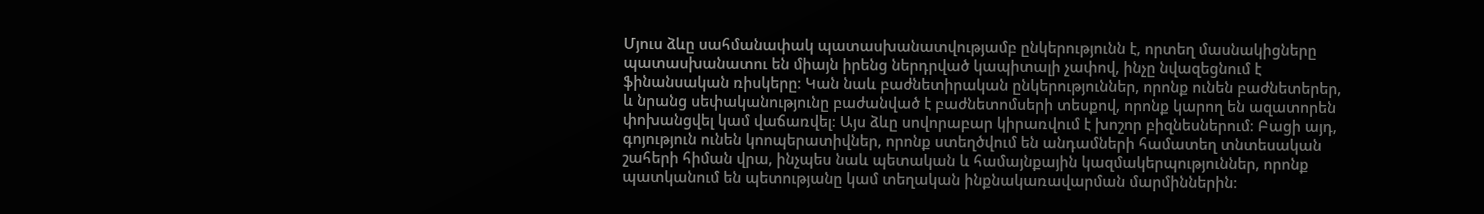Մյուս ձևը սահմանափակ պատասխանատվությամբ ընկերությունն է, որտեղ մասնակիցները պատասխանատու են միայն իրենց ներդրված կապիտալի չափով, ինչը նվազեցնում է ֆինանսական ռիսկերը։ Կան նաև բաժնետիրական ընկերություններ, որոնք ունեն բաժնետերեր, և նրանց սեփականությունը բաժանված է բաժնետոմսերի տեսքով, որոնք կարող են ազատորեն փոխանցվել կամ վաճառվել։ Այս ձևը սովորաբար կիրառվում է խոշոր բիզնեսներում։ Բացի այդ, գոյություն ունեն կոոպերատիվներ, որոնք ստեղծվում են անդամների համատեղ տնտեսական շահերի հիման վրա, ինչպես նաև պետական և համայնքային կազմակերպություններ, որոնք պատկանում են պետությանը կամ տեղական ինքնակառավարման մարմիններին։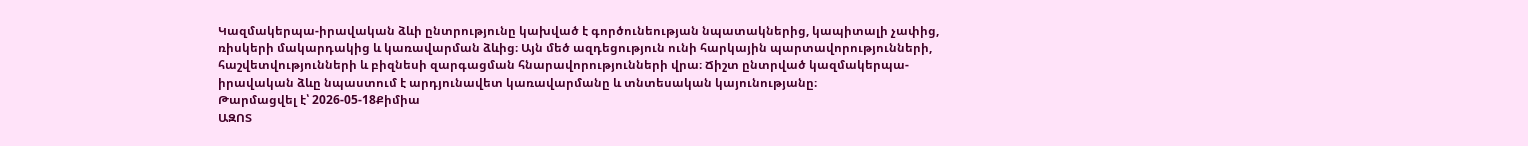Կազմակերպա-իրավական ձևի ընտրությունը կախված է գործունեության նպատակներից, կապիտալի չափից, ռիսկերի մակարդակից և կառավարման ձևից։ Այն մեծ ազդեցություն ունի հարկային պարտավորությունների, հաշվետվությունների և բիզնեսի զարգացման հնարավորությունների վրա։ Ճիշտ ընտրված կազմակերպա-իրավական ձևը նպաստում է արդյունավետ կառավարմանը և տնտեսական կայունությանը։
Թարմացվել է՝ 2026-05-18Քիմիա
ԱԶՈՏ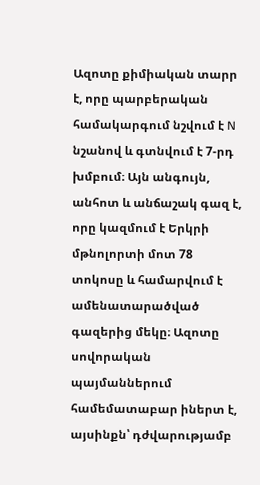Ազոտը քիմիական տարր է, որը պարբերական համակարգում նշվում է N նշանով և գտնվում է 7-րդ խմբում։ Այն անգույն, անհոտ և անճաշակ գազ է, որը կազմում է Երկրի մթնոլորտի մոտ 78 տոկոսը և համարվում է ամենատարածված գազերից մեկը։ Ազոտը սովորական պայմաններում համեմատաբար իներտ է, այսինքն՝ դժվարությամբ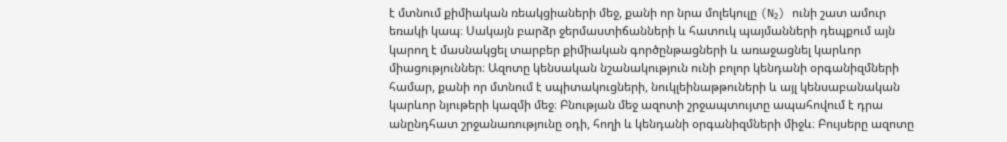է մտնում քիմիական ռեակցիաների մեջ, քանի որ նրա մոլեկուլը (N₂) ունի շատ ամուր եռակի կապ։ Սակայն բարձր ջերմաստիճանների և հատուկ պայմանների դեպքում այն կարող է մասնակցել տարբեր քիմիական գործընթացների և առաջացնել կարևոր միացություններ։ Ազոտը կենսական նշանակություն ունի բոլոր կենդանի օրգանիզմների համար, քանի որ մտնում է սպիտակուցների, նուկլեինաթթուների և այլ կենսաբանական կարևոր նյութերի կազմի մեջ։ Բնության մեջ ազոտի շրջապտույտը ապահովում է դրա անընդհատ շրջանառությունը օդի, հողի և կենդանի օրգանիզմների միջև։ Բույսերը ազոտը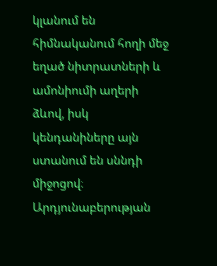կլանում են հիմնականում հողի մեջ եղած նիտրատների և ամոնիումի աղերի ձևով, իսկ կենդանիները այն ստանում են սննդի միջոցով։ Արդյունաբերության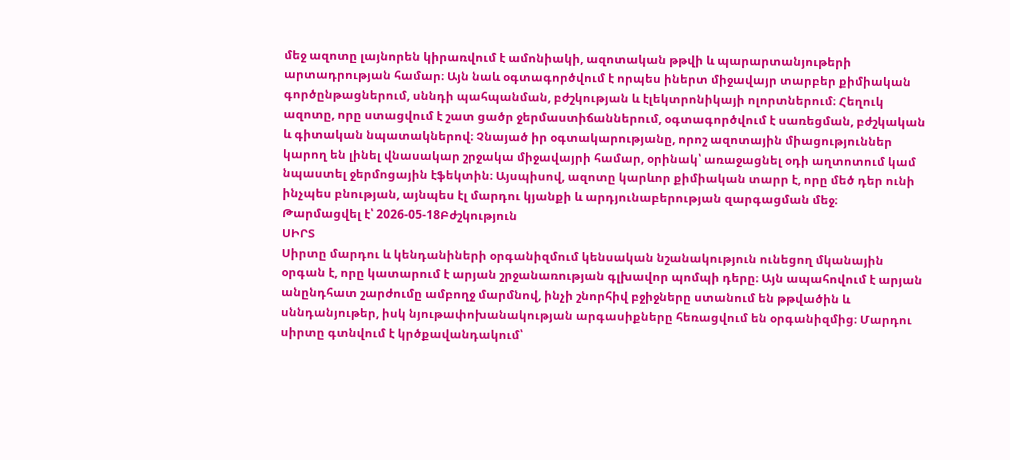մեջ ազոտը լայնորեն կիրառվում է ամոնիակի, ազոտական թթվի և պարարտանյութերի արտադրության համար։ Այն նաև օգտագործվում է որպես իներտ միջավայր տարբեր քիմիական գործընթացներում, սննդի պահպանման, բժշկության և էլեկտրոնիկայի ոլորտներում։ Հեղուկ ազոտը, որը ստացվում է շատ ցածր ջերմաստիճաններում, օգտագործվում է սառեցման, բժշկական և գիտական նպատակներով։ Չնայած իր օգտակարությանը, որոշ ազոտային միացություններ կարող են լինել վնասակար շրջակա միջավայրի համար, օրինակ՝ առաջացնել օդի աղտոտում կամ նպաստել ջերմոցային էֆեկտին։ Այսպիսով, ազոտը կարևոր քիմիական տարր է, որը մեծ դեր ունի ինչպես բնության, այնպես էլ մարդու կյանքի և արդյունաբերության զարգացման մեջ։
Թարմացվել է՝ 2026-05-18Բժշկություն
ՍԻՐՏ
Սիրտը մարդու և կենդանիների օրգանիզմում կենսական նշանակություն ունեցող մկանային օրգան է, որը կատարում է արյան շրջանառության գլխավոր պոմպի դերը։ Այն ապահովում է արյան անընդհատ շարժումը ամբողջ մարմնով, ինչի շնորհիվ բջիջները ստանում են թթվածին և սննդանյութեր, իսկ նյութափոխանակության արգասիքները հեռացվում են օրգանիզմից։ Մարդու սիրտը գտնվում է կրծքավանդակում՝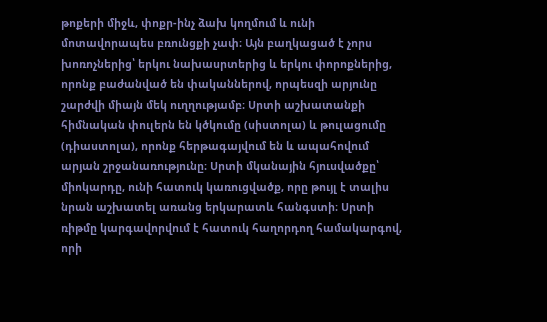թոքերի միջև, փոքր-ինչ ձախ կողմում և ունի մոտավորապես բռունցքի չափ։ Այն բաղկացած է չորս խոռոչներից՝ երկու նախասրտերից և երկու փորոքներից, որոնք բաժանված են փականներով, որպեսզի արյունը շարժվի միայն մեկ ուղղությամբ։ Սրտի աշխատանքի հիմնական փուլերն են կծկումը (սիստոլա) և թուլացումը (դիաստոլա), որոնք հերթագայվում են և ապահովում արյան շրջանառությունը։ Սրտի մկանային հյուսվածքը՝ միոկարդը, ունի հատուկ կառուցվածք, որը թույլ է տալիս նրան աշխատել առանց երկարատև հանգստի։ Սրտի ռիթմը կարգավորվում է հատուկ հաղորդող համակարգով, որի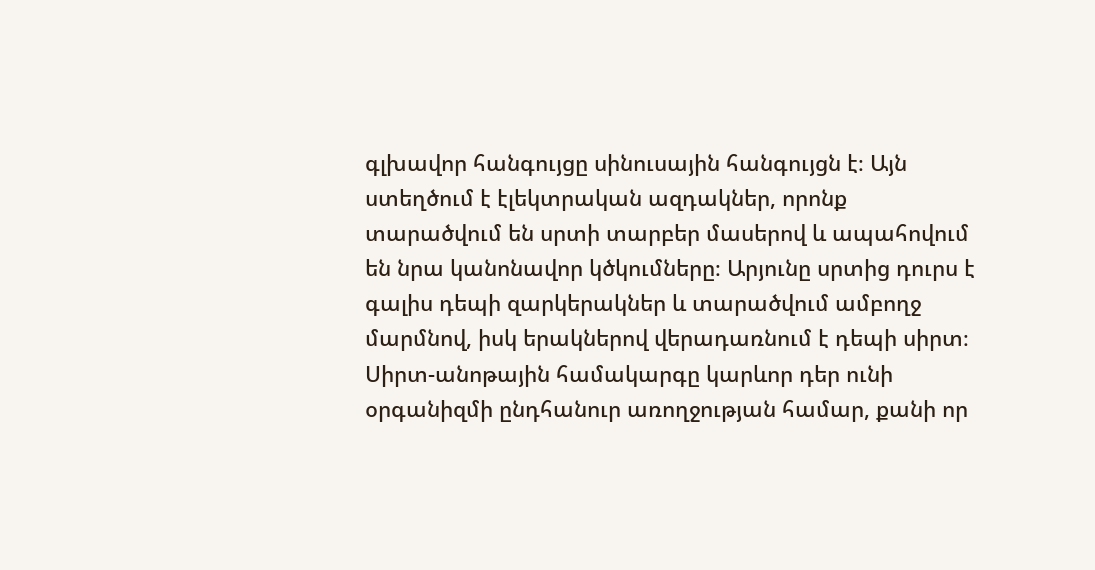գլխավոր հանգույցը սինուսային հանգույցն է։ Այն ստեղծում է էլեկտրական ազդակներ, որոնք տարածվում են սրտի տարբեր մասերով և ապահովում են նրա կանոնավոր կծկումները։ Արյունը սրտից դուրս է գալիս դեպի զարկերակներ և տարածվում ամբողջ մարմնով, իսկ երակներով վերադառնում է դեպի սիրտ։ Սիրտ-անոթային համակարգը կարևոր դեր ունի օրգանիզմի ընդհանուր առողջության համար, քանի որ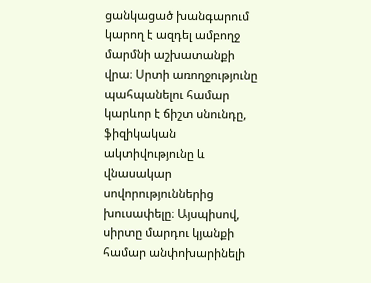ցանկացած խանգարում կարող է ազդել ամբողջ մարմնի աշխատանքի վրա։ Սրտի առողջությունը պահպանելու համար կարևոր է ճիշտ սնունդը, ֆիզիկական ակտիվությունը և վնասակար սովորություններից խուսափելը։ Այսպիսով, սիրտը մարդու կյանքի համար անփոխարինելի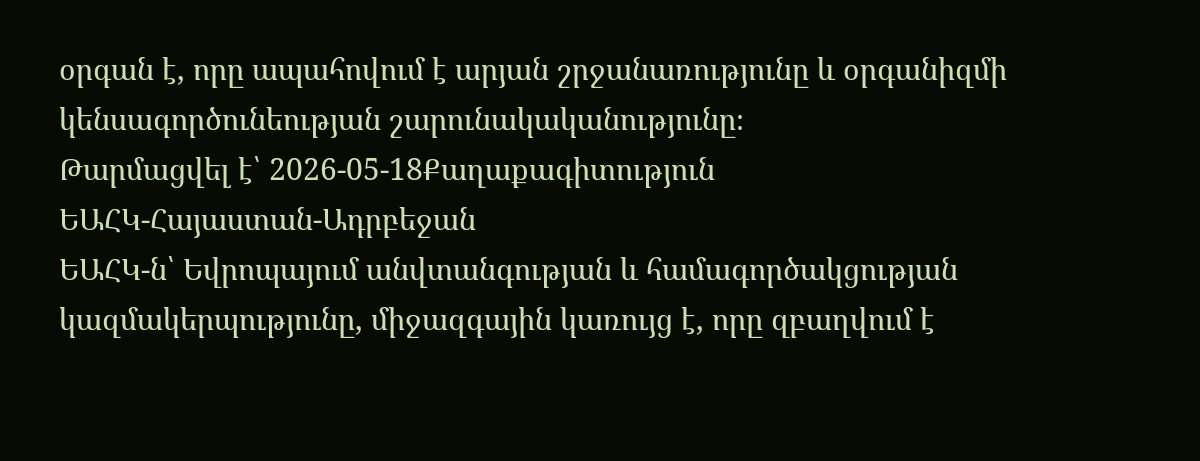օրգան է, որը ապահովում է արյան շրջանառությունը և օրգանիզմի կենսագործունեության շարունակականությունը։
Թարմացվել է՝ 2026-05-18Քաղաքագիտություն
ԵԱՀԿ-Հայաստան-Ադրբեջան
ԵԱՀԿ-ն՝ Եվրոպայում անվտանգության և համագործակցության կազմակերպությունը, միջազգային կառույց է, որը զբաղվում է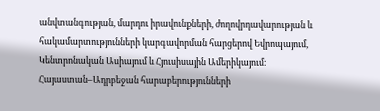անվտանգության, մարդու իրավունքների, ժողովրդավարության և հակամարտությունների կարգավորման հարցերով Եվրոպայում, Կենտրոնական Ասիայում և Հյուսիսային Ամերիկայում։ Հայաստան–Ադրբեջան հարաբերությունների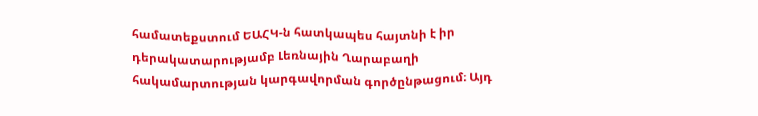համատեքստում ԵԱՀԿ-ն հատկապես հայտնի է իր դերակատարությամբ Լեռնային Ղարաբաղի հակամարտության կարգավորման գործընթացում։ Այդ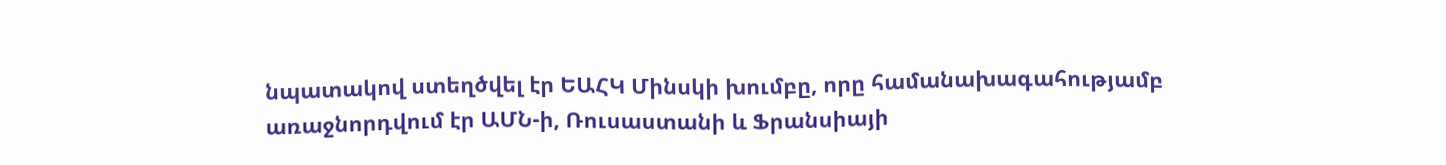նպատակով ստեղծվել էր ԵԱՀԿ Մինսկի խումբը, որը համանախագահությամբ առաջնորդվում էր ԱՄՆ-ի, Ռուսաստանի և Ֆրանսիայի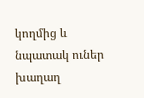կողմից և նպատակ ուներ խաղաղ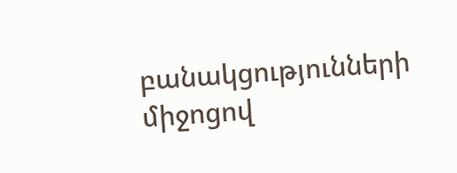բանակցությունների միջոցով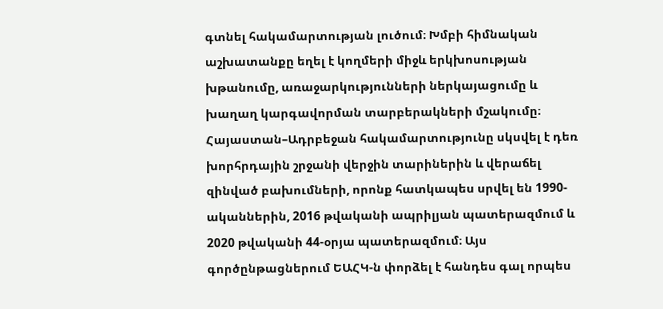գտնել հակամարտության լուծում։ Խմբի հիմնական աշխատանքը եղել է կողմերի միջև երկխոսության խթանումը, առաջարկությունների ներկայացումը և խաղաղ կարգավորման տարբերակների մշակումը։ Հայաստան–Ադրբեջան հակամարտությունը սկսվել է դեռ խորհրդային շրջանի վերջին տարիներին և վերաճել զինված բախումների, որոնք հատկապես սրվել են 1990-ականներին, 2016 թվականի ապրիլյան պատերազմում և 2020 թվականի 44-օրյա պատերազմում։ Այս գործընթացներում ԵԱՀԿ-ն փորձել է հանդես գալ որպես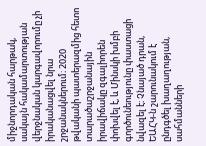միջնորդական հարթակ, սակայն հակամարտության վերջնական կարգավորումը չի իրականացվել նրա շրջանակներում։ 2020 թվականի պատերազմից հետո տարածաշրջանային իրավիճակը զգալիորեն փոխվել է, և Մինսկի խմբի գործունեությունը փաստացի նվազել է։ Չնայած դրան, ԵԱՀԿ-ն շարունակում է ընդգծել խաղաղության, սահմանների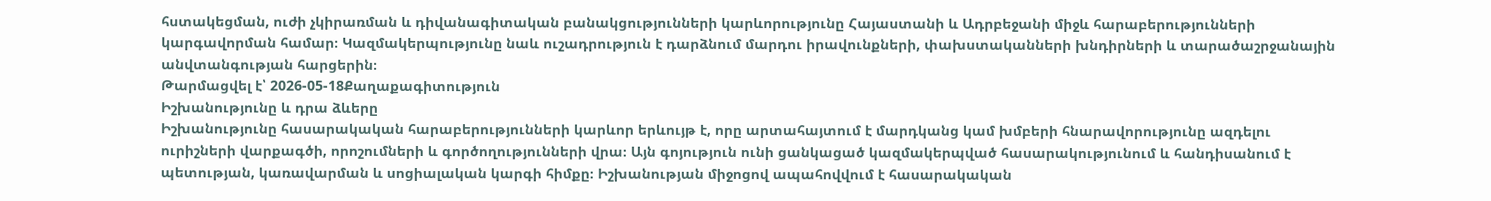հստակեցման, ուժի չկիրառման և դիվանագիտական բանակցությունների կարևորությունը Հայաստանի և Ադրբեջանի միջև հարաբերությունների կարգավորման համար։ Կազմակերպությունը նաև ուշադրություն է դարձնում մարդու իրավունքների, փախստականների խնդիրների և տարածաշրջանային անվտանգության հարցերին։
Թարմացվել է՝ 2026-05-18Քաղաքագիտություն
Իշխանությունը և դրա ձևերը
Իշխանությունը հասարակական հարաբերությունների կարևոր երևույթ է, որը արտահայտում է մարդկանց կամ խմբերի հնարավորությունը ազդելու ուրիշների վարքագծի, որոշումների և գործողությունների վրա։ Այն գոյություն ունի ցանկացած կազմակերպված հասարակությունում և հանդիսանում է պետության, կառավարման և սոցիալական կարգի հիմքը։ Իշխանության միջոցով ապահովվում է հասարակական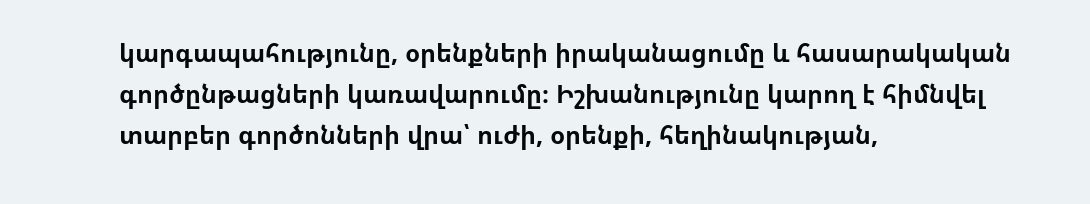կարգապահությունը, օրենքների իրականացումը և հասարակական գործընթացների կառավարումը։ Իշխանությունը կարող է հիմնվել տարբեր գործոնների վրա՝ ուժի, օրենքի, հեղինակության,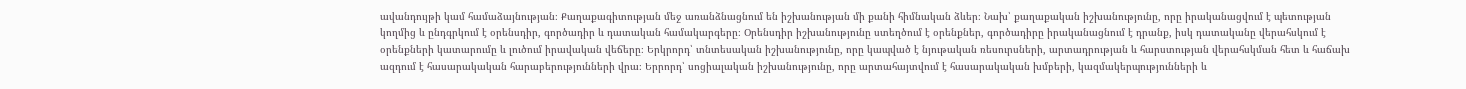ավանդույթի կամ համաձայնության։ Քաղաքագիտության մեջ առանձնացնում են իշխանության մի քանի հիմնական ձևեր։ Նախ՝ քաղաքական իշխանությունը, որը իրականացվում է պետության կողմից և ընդգրկում է օրենսդիր, գործադիր և դատական համակարգերը։ Օրենսդիր իշխանությունը ստեղծում է օրենքներ, գործադիրը իրականացնում է դրանք, իսկ դատականը վերահսկում է օրենքների կատարումը և լուծում իրավական վեճերը։ Երկրորդ՝ տնտեսական իշխանությունը, որը կապված է նյութական ռեսուրսների, արտադրության և հարստության վերահսկման հետ և հաճախ ազդում է հասարակական հարաբերությունների վրա։ Երրորդ՝ սոցիալական իշխանությունը, որը արտահայտվում է հասարակական խմբերի, կազմակերպությունների և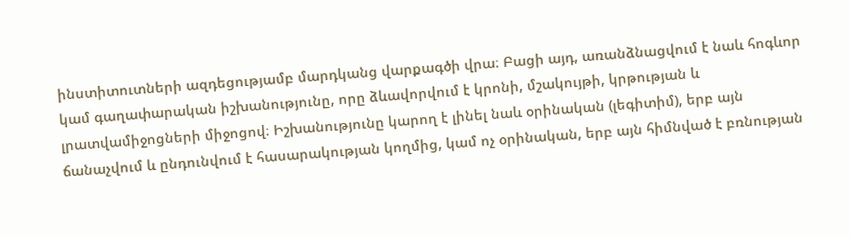ինստիտուտների ազդեցությամբ մարդկանց վարքագծի վրա։ Բացի այդ, առանձնացվում է նաև հոգևոր կամ գաղափարական իշխանությունը, որը ձևավորվում է կրոնի, մշակույթի, կրթության և լրատվամիջոցների միջոցով։ Իշխանությունը կարող է լինել նաև օրինական (լեգիտիմ), երբ այն ճանաչվում և ընդունվում է հասարակության կողմից, կամ ոչ օրինական, երբ այն հիմնված է բռնության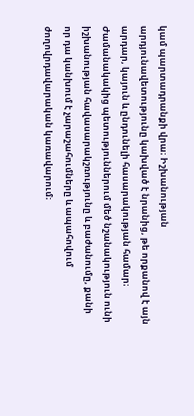կամ պարտադրանքի վրա։ Իշխանության արդյունավետությունը կախված է նրանից, թե որքանով է այն արդար, կայուն և ընդունելի հասարակության համար։ Ժամանակակից պետություններում մեծ նշանակություն ունի իշխանության հավասարակշռությունը և բաժանումը, քանի որ դա կանխում է չարաշահումները և ապահովում ժողովրդավարական կառավարում։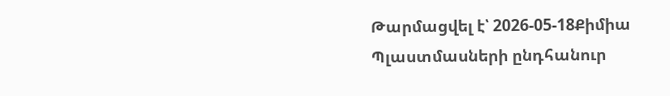Թարմացվել է՝ 2026-05-18Քիմիա
Պլաստմասների ընդհանուր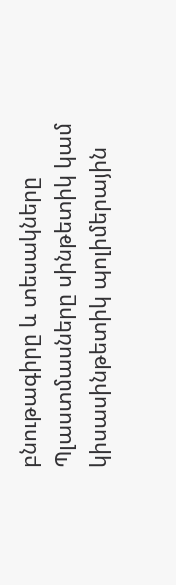բնութագիրը և տեսակները
Պլաստմասները սինթետիկ կամ կիսասինթետիկ պոլիմերային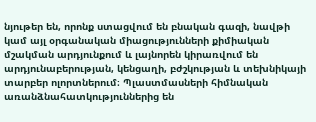նյութեր են, որոնք ստացվում են բնական գազի, նավթի կամ այլ օրգանական միացությունների քիմիական մշակման արդյունքում և լայնորեն կիրառվում են արդյունաբերության, կենցաղի, բժշկության և տեխնիկայի տարբեր ոլորտներում։ Պլաստմասների հիմնական առանձնահատկություններից են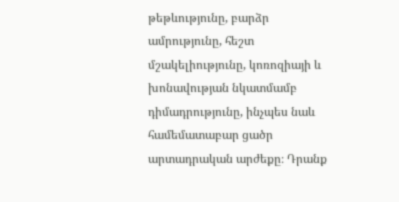թեթևությունը, բարձր ամրությունը, հեշտ մշակելիությունը, կոռոզիայի և խոնավության նկատմամբ դիմադրությունը, ինչպես նաև համեմատաբար ցածր արտադրական արժեքը։ Դրանք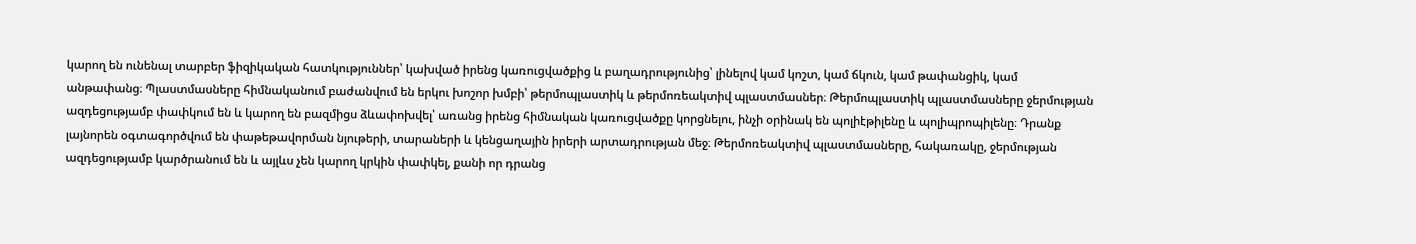կարող են ունենալ տարբեր ֆիզիկական հատկություններ՝ կախված իրենց կառուցվածքից և բաղադրությունից՝ լինելով կամ կոշտ, կամ ճկուն, կամ թափանցիկ, կամ անթափանց։ Պլաստմասները հիմնականում բաժանվում են երկու խոշոր խմբի՝ թերմոպլաստիկ և թերմոռեակտիվ պլաստմասներ։ Թերմոպլաստիկ պլաստմասները ջերմության ազդեցությամբ փափկում են և կարող են բազմիցս ձևափոխվել՝ առանց իրենց հիմնական կառուցվածքը կորցնելու, ինչի օրինակ են պոլիէթիլենը և պոլիպրոպիլենը։ Դրանք լայնորեն օգտագործվում են փաթեթավորման նյութերի, տարաների և կենցաղային իրերի արտադրության մեջ։ Թերմոռեակտիվ պլաստմասները, հակառակը, ջերմության ազդեցությամբ կարծրանում են և այլևս չեն կարող կրկին փափկել, քանի որ դրանց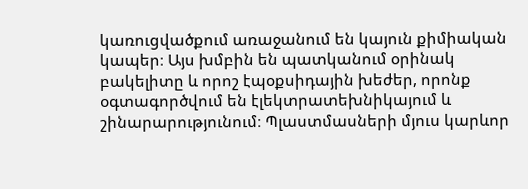կառուցվածքում առաջանում են կայուն քիմիական կապեր։ Այս խմբին են պատկանում օրինակ բակելիտը և որոշ էպօքսիդային խեժեր, որոնք օգտագործվում են էլեկտրատեխնիկայում և շինարարությունում։ Պլաստմասների մյուս կարևոր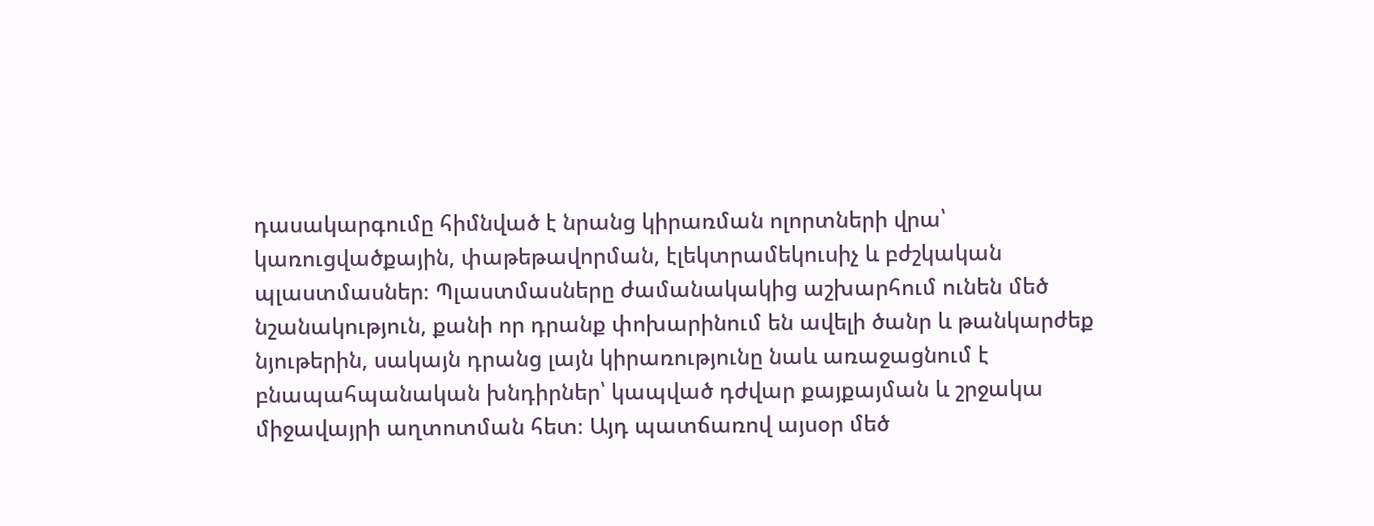դասակարգումը հիմնված է նրանց կիրառման ոլորտների վրա՝ կառուցվածքային, փաթեթավորման, էլեկտրամեկուսիչ և բժշկական պլաստմասներ։ Պլաստմասները ժամանակակից աշխարհում ունեն մեծ նշանակություն, քանի որ դրանք փոխարինում են ավելի ծանր և թանկարժեք նյութերին, սակայն դրանց լայն կիրառությունը նաև առաջացնում է բնապահպանական խնդիրներ՝ կապված դժվար քայքայման և շրջակա միջավայրի աղտոտման հետ։ Այդ պատճառով այսօր մեծ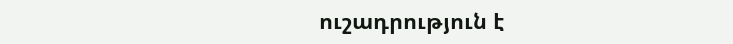ուշադրություն է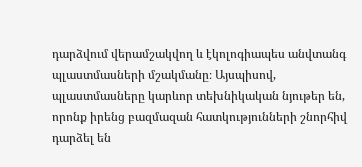դարձվում վերամշակվող և էկոլոգիապես անվտանգ պլաստմասների մշակմանը։ Այսպիսով, պլաստմասները կարևոր տեխնիկական նյութեր են, որոնք իրենց բազմազան հատկությունների շնորհիվ դարձել են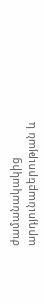ժամանակակից արդյունաբերության և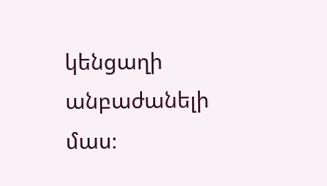կենցաղի անբաժանելի մաս։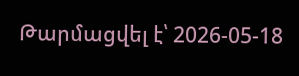Թարմացվել է՝ 2026-05-18